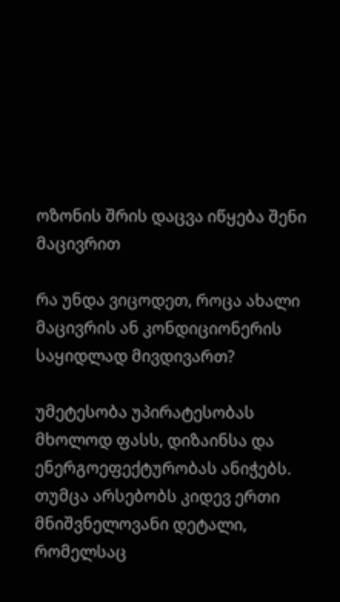ოზონის შრის დაცვა იწყება შენი მაცივრით

რა უნდა ვიცოდეთ, როცა ახალი მაცივრის ან კონდიციონერის საყიდლად მივდივართ?

უმეტესობა უპირატესობას მხოლოდ ფასს, დიზაინსა და ენერგოეფექტურობას ანიჭებს. თუმცა არსებობს კიდევ ერთი მნიშვნელოვანი დეტალი, რომელსაც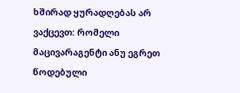ხშირად ყურადღებას არ ვაქცევთ: რომელი მაცივარაგენტი ანუ ეგრეთ წოდებული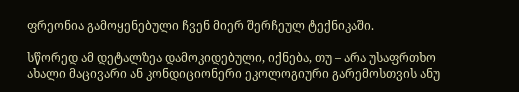ფრეონია გამოყენებული ჩვენ მიერ შერჩეულ ტექნიკაში.

სწორედ ამ დეტალზეა დამოკიდებული, იქნება, თუ – არა უსაფრთხო ახალი მაცივარი ან კონდიციონერი ეკოლოგიური გარემოსთვის ანუ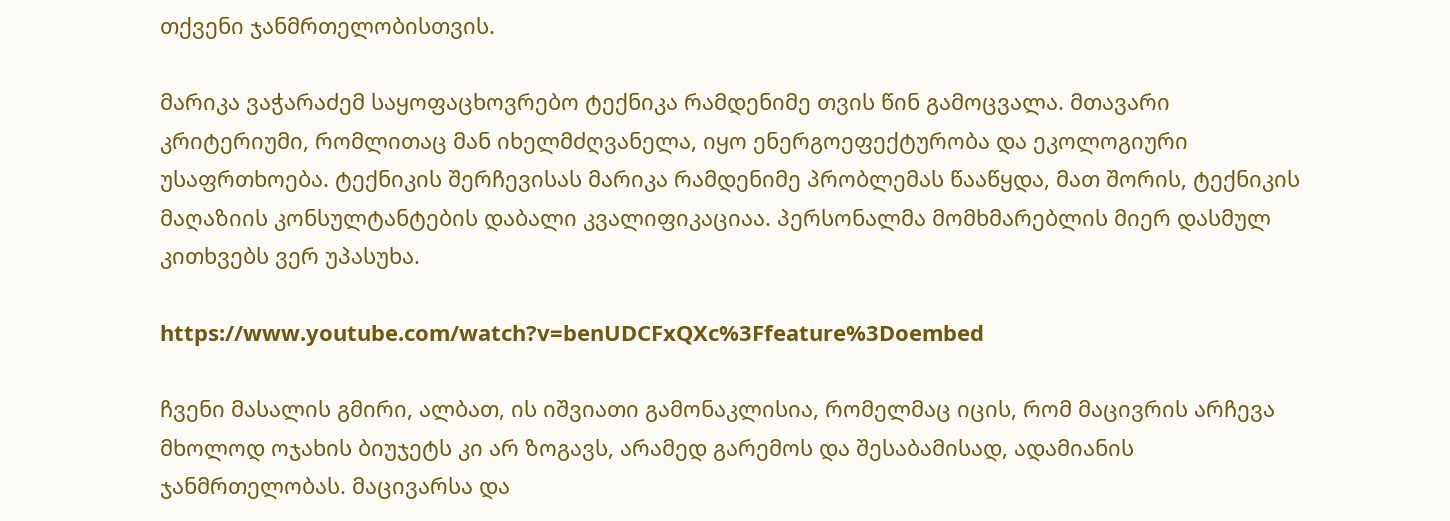თქვენი ჯანმრთელობისთვის.

მარიკა ვაჭარაძემ საყოფაცხოვრებო ტექნიკა რამდენიმე თვის წინ გამოცვალა. მთავარი კრიტერიუმი, რომლითაც მან იხელმძღვანელა, იყო ენერგოეფექტურობა და ეკოლოგიური უსაფრთხოება. ტექნიკის შერჩევისას მარიკა რამდენიმე პრობლემას წააწყდა, მათ შორის, ტექნიკის მაღაზიის კონსულტანტების დაბალი კვალიფიკაციაა. პერსონალმა მომხმარებლის მიერ დასმულ კითხვებს ვერ უპასუხა.

https://www.youtube.com/watch?v=benUDCFxQXc%3Ffeature%3Doembed

ჩვენი მასალის გმირი, ალბათ, ის იშვიათი გამონაკლისია, რომელმაც იცის, რომ მაცივრის არჩევა მხოლოდ ოჯახის ბიუჯეტს კი არ ზოგავს, არამედ გარემოს და შესაბამისად, ადამიანის ჯანმრთელობას. მაცივარსა და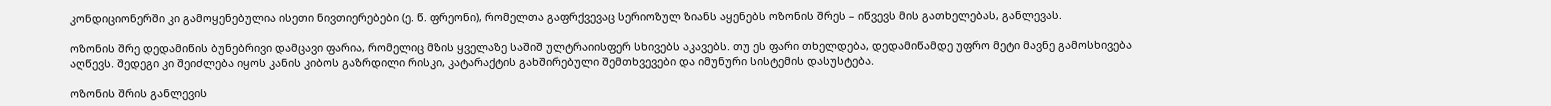კონდიციონერში კი გამოყენებულია ისეთი ნივთიერებები (ე. წ. ფრეონი), რომელთა გაფრქვევაც სერიოზულ ზიანს აყენებს ოზონის შრეს – იწვევს მის გათხელებას, განლევას.

ოზონის შრე დედამიწის ბუნებრივი დამცავი ფარია, რომელიც მზის ყველაზე საშიშ ულტრაიისფერ სხივებს აკავებს. თუ ეს ფარი თხელდება, დედამიწამდე უფრო მეტი მავნე გამოსხივება აღწევს. შედეგი კი შეიძლება იყოს კანის კიბოს გაზრდილი რისკი, კატარაქტის გახშირებული შემთხვევები და იმუნური სისტემის დასუსტება.

ოზონის შრის განლევის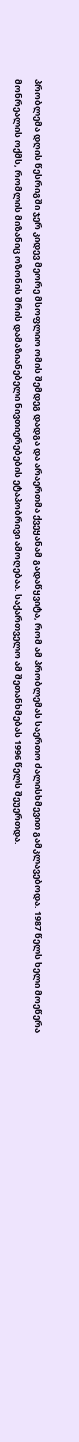პრობლემა დღის წესრიგში ჯერ კიდევ მეორე მსოფლიო ომის შემდეგ დადგა და არაერთმა ქვეყანამ გადაწყვიტა, რომ ამ პრობლემას საერთო ძალისხმევით გამკლავებოდა. 1987 წელს ხელი მოეწერა მონრეალის ოქმს, რომლის მიზანიც ოზონის შრის დამაზიანებელი ნივთიერებების ეტაპობრივი ამოღებაა. საქართველო ამ შეთანხმებას 1996 წელს შეუერთდა.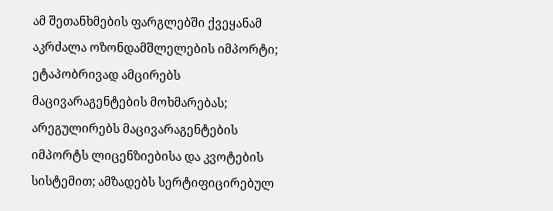ამ შეთანხმების ფარგლებში ქვეყანამ აკრძალა ოზონდამშლელების იმპორტი; ეტაპობრივად ამცირებს მაცივარაგენტების მოხმარებას; არეგულირებს მაცივარაგენტების იმპორტს ლიცენზიებისა და კვოტების სისტემით; ამზადებს სერტიფიცირებულ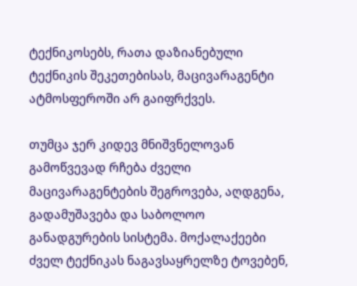ტექნიკოსებს, რათა დაზიანებული ტექნიკის შეკეთებისას, მაცივარაგენტი ატმოსფეროში არ გაიფრქვეს.

თუმცა ჯერ კიდევ მნიშვნელოვან გამოწვევად რჩება ძველი მაცივარაგენტების შეგროვება, აღდგენა, გადამუშავება და საბოლოო განადგურების სისტემა. მოქალაქეები ძველ ტექნიკას ნაგავსაყრელზე ტოვებენ,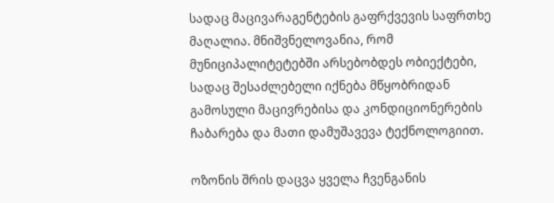სადაც მაცივარაგენტების გაფრქვევის საფრთხე მაღალია. მნიშვნელოვანია, რომ მუნიციპალიტეტებში არსებობდეს ობიექტები, სადაც შესაძლებელი იქნება მწყობრიდან გამოსული მაცივრებისა და კონდიციონერების ჩაბარება და მათი დამუშავევა ტექნოლოგიით.

ოზონის შრის დაცვა ყველა ჩვენგანის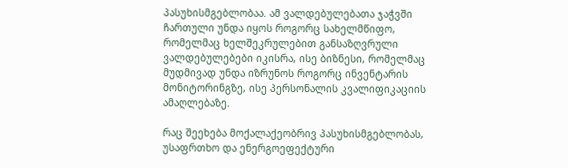პასუხისმგებლობაა. ამ ვალდებულებათა ჯაჭვში ჩართული უნდა იყოს როგორც სახელმწიფო, რომელმაც ხელშეკრულებით განსაზღვრული ვალდებულებები იკისრა, ისე ბიზნესი, რომელმაც მუდმივად უნდა იზრუნოს როგორც ინვენტარის მონიტორინგზე, ისე პერსონალის კვალიფიკაციის ამაღლებაზე.

რაც შეეხება მოქალაქეობრივ პასუხისმგებლობას, უსაფრთხო და ენერგოეფექტური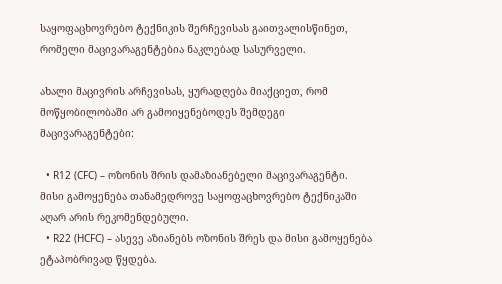საყოფაცხოვრებო ტექნიკის შერჩევისას გაითვალისწინეთ, რომელი მაცივარაგენტებია ნაკლებად სასურველი.

ახალი მაცივრის არჩევისას, ყურადღება მიაქციეთ, რომ მოწყობილობაში არ გამოიყენებოდეს შემდეგი მაცივარაგენტები:

  • R12 (CFC) – ოზონის შრის დამაზიანებელი მაცივარაგენტი. მისი გამოყენება თანამედროვე საყოფაცხოვრებო ტექნიკაში აღარ არის რეკომენდებული.
  • R22 (HCFC) – ასევე აზიანებს ოზონის შრეს და მისი გამოყენება ეტაპობრივად წყდება.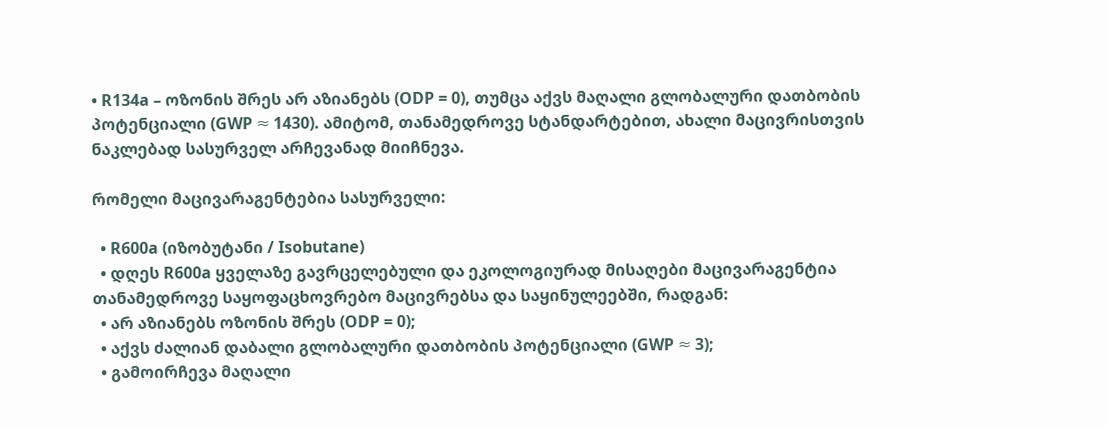• R134a – ოზონის შრეს არ აზიანებს (ODP = 0), თუმცა აქვს მაღალი გლობალური დათბობის პოტენციალი (GWP ≈ 1430). ამიტომ, თანამედროვე სტანდარტებით, ახალი მაცივრისთვის ნაკლებად სასურველ არჩევანად მიიჩნევა.

რომელი მაცივარაგენტებია სასურველი:

  • R600a (იზობუტანი / Isobutane)
  • დღეს R600a ყველაზე გავრცელებული და ეკოლოგიურად მისაღები მაცივარაგენტია თანამედროვე საყოფაცხოვრებო მაცივრებსა და საყინულეებში, რადგან:
  • არ აზიანებს ოზონის შრეს (ODP = 0);
  • აქვს ძალიან დაბალი გლობალური დათბობის პოტენციალი (GWP ≈ 3);
  • გამოირჩევა მაღალი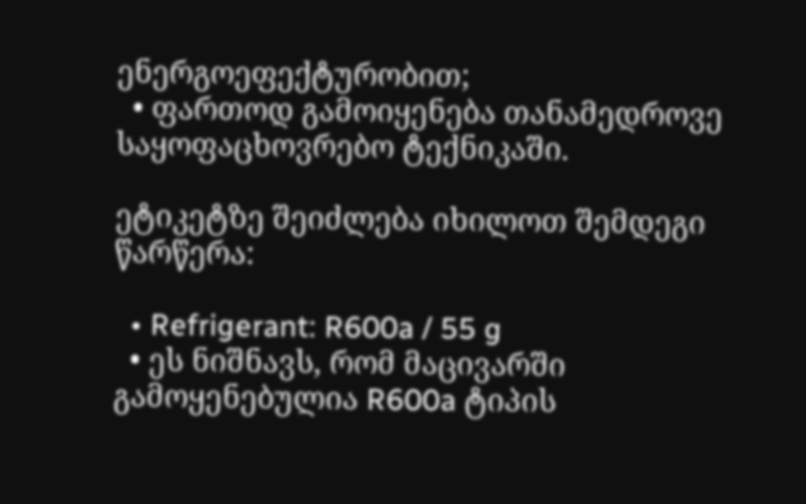ენერგოეფექტურობით;
  • ფართოდ გამოიყენება თანამედროვე საყოფაცხოვრებო ტექნიკაში.

ეტიკეტზე შეიძლება იხილოთ შემდეგი წარწერა:

  • Refrigerant: R600a / 55 g
  • ეს ნიშნავს, რომ მაცივარში გამოყენებულია R600a ტიპის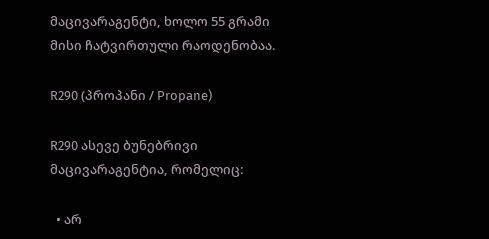მაცივარაგენტი, ხოლო 55 გრამი მისი ჩატვირთული რაოდენობაა.

R290 (პროპანი / Propane)

R290 ასევე ბუნებრივი მაცივარაგენტია, რომელიც:

  • არ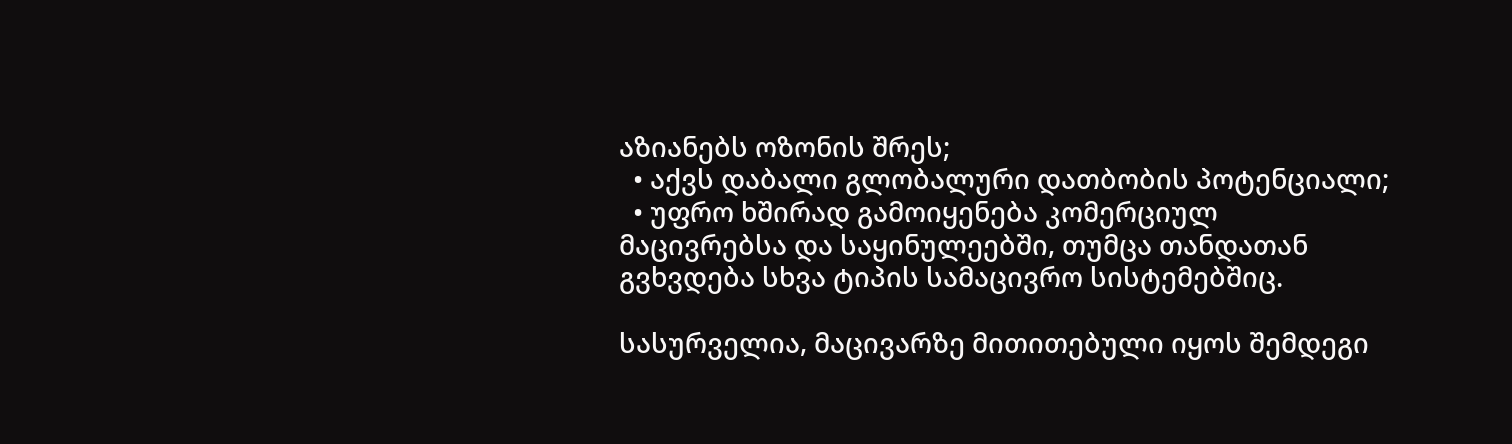აზიანებს ოზონის შრეს;
  • აქვს დაბალი გლობალური დათბობის პოტენციალი;
  • უფრო ხშირად გამოიყენება კომერციულ მაცივრებსა და საყინულეებში, თუმცა თანდათან გვხვდება სხვა ტიპის სამაცივრო სისტემებშიც.

სასურველია, მაცივარზე მითითებული იყოს შემდეგი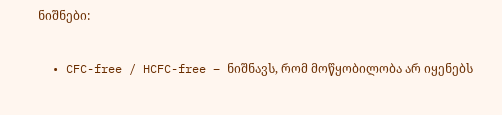ნიშნები:

  • CFC-free / HCFC-free – ნიშნავს, რომ მოწყობილობა არ იყენებს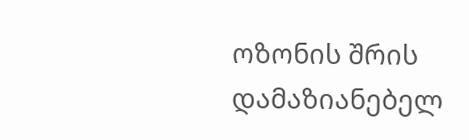ოზონის შრის დამაზიანებელ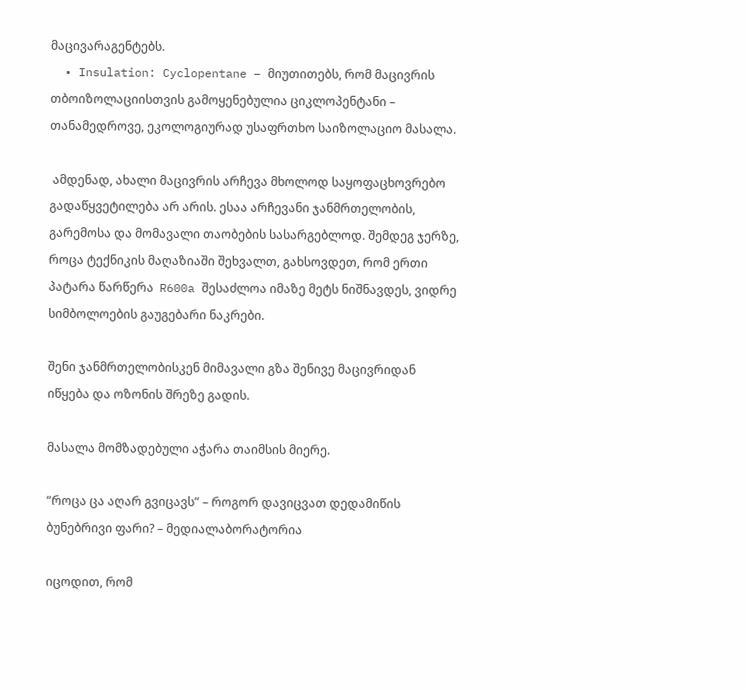მაცივარაგენტებს.
  • Insulation: Cyclopentane – მიუთითებს, რომ მაცივრის თბოიზოლაციისთვის გამოყენებულია ციკლოპენტანი – თანამედროვე, ეკოლოგიურად უსაფრთხო საიზოლაციო მასალა.

 ამდენად, ახალი მაცივრის არჩევა მხოლოდ საყოფაცხოვრებო გადაწყვეტილება არ არის. ესაა არჩევანი ჯანმრთელობის, გარემოსა და მომავალი თაობების სასარგებლოდ. შემდეგ ჯერზე, როცა ტექნიკის მაღაზიაში შეხვალთ, გახსოვდეთ, რომ ერთი პატარა წარწერა  R600a შესაძლოა იმაზე მეტს ნიშნავდეს, ვიდრე სიმბოლოების გაუგებარი ნაკრები.

შენი ჯანმრთელობისკენ მიმავალი გზა შენივე მაცივრიდან იწყება და ოზონის შრეზე გადის.

მასალა მომზადებული აჭარა თაიმსის მიერე.

“როცა ცა აღარ გვიცავს” – როგორ დავიცვათ დედამიწის ბუნებრივი ფარი? – მედიალაბორატორია

იცოდით, რომ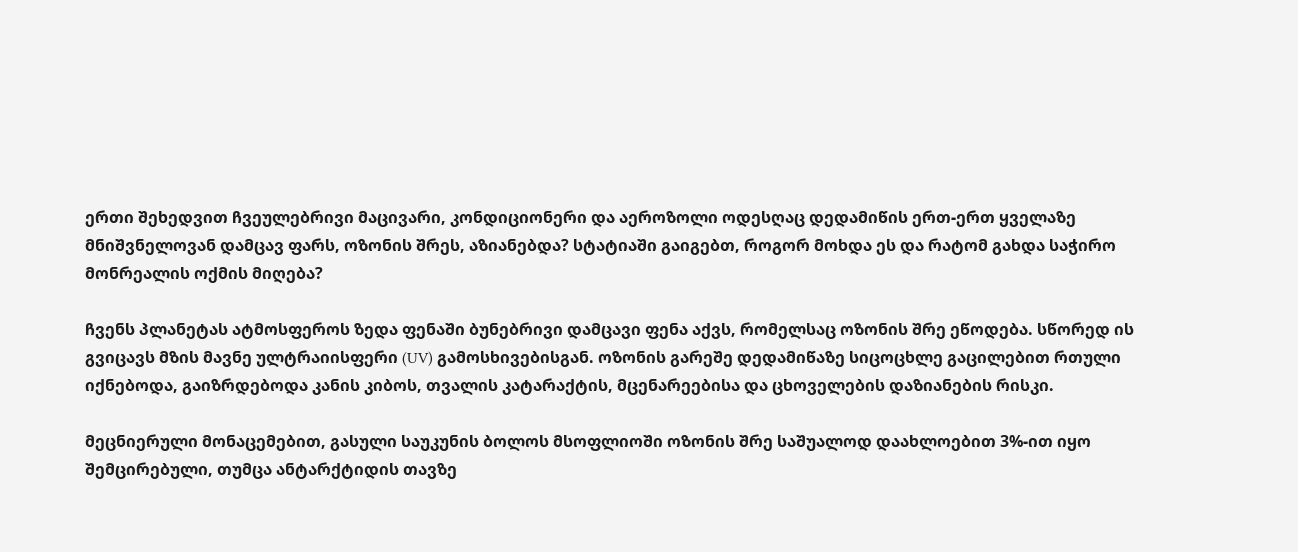ერთი შეხედვით ჩვეულებრივი მაცივარი, კონდიციონერი და აეროზოლი ოდესღაც დედამიწის ერთ-ერთ ყველაზე მნიშვნელოვან დამცავ ფარს, ოზონის შრეს, აზიანებდა? სტატიაში გაიგებთ, როგორ მოხდა ეს და რატომ გახდა საჭირო მონრეალის ოქმის მიღება?

ჩვენს პლანეტას ატმოსფეროს ზედა ფენაში ბუნებრივი დამცავი ფენა აქვს, რომელსაც ოზონის შრე ეწოდება. სწორედ ის გვიცავს მზის მავნე ულტრაიისფერი (UV) გამოსხივებისგან. ოზონის გარეშე დედამიწაზე სიცოცხლე გაცილებით რთული იქნებოდა, გაიზრდებოდა კანის კიბოს, თვალის კატარაქტის, მცენარეებისა და ცხოველების დაზიანების რისკი.

მეცნიერული მონაცემებით, გასული საუკუნის ბოლოს მსოფლიოში ოზონის შრე საშუალოდ დაახლოებით 3%-ით იყო შემცირებული, თუმცა ანტარქტიდის თავზე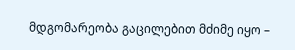მდგომარეობა გაცილებით მძიმე იყო –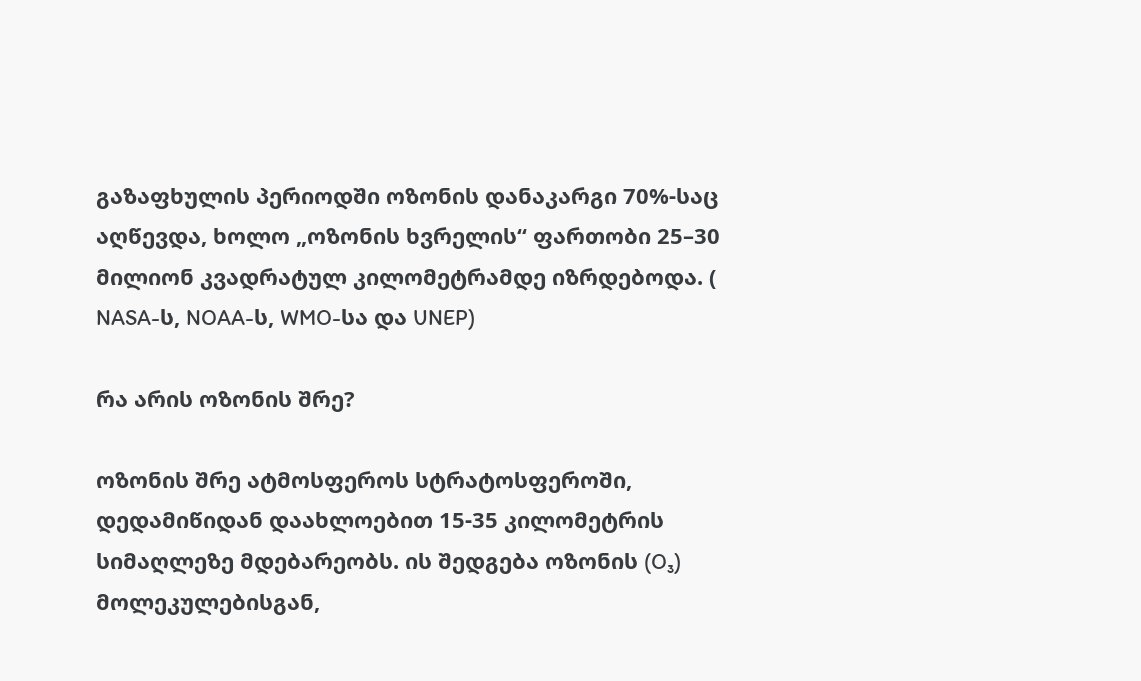გაზაფხულის პერიოდში ოზონის დანაკარგი 70%-საც აღწევდა, ხოლო „ოზონის ხვრელის“ ფართობი 25–30 მილიონ კვადრატულ კილომეტრამდე იზრდებოდა. ( NASA-ს, NOAA-ს, WMO-სა და UNEP)

რა არის ოზონის შრე?

ოზონის შრე ატმოსფეროს სტრატოსფეროში, დედამიწიდან დაახლოებით 15-35 კილომეტრის სიმაღლეზე მდებარეობს. ის შედგება ოზონის (O₃) მოლეკულებისგან,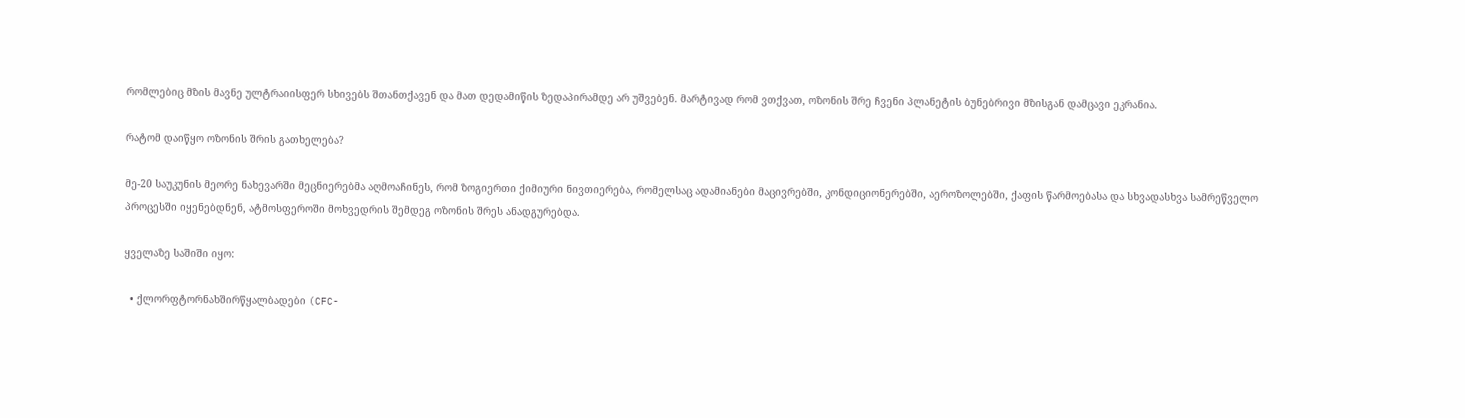რომლებიც მზის მავნე ულტრაიისფერ სხივებს შთანთქავენ და მათ დედამიწის ზედაპირამდე არ უშვებენ. მარტივად რომ ვთქვათ, ოზონის შრე ჩვენი პლანეტის ბუნებრივი მზისგან დამცავი ეკრანია.

რატომ დაიწყო ოზონის შრის გათხელება?

მე-20 საუკუნის მეორე ნახევარში მეცნიერებმა აღმოაჩინეს, რომ ზოგიერთი ქიმიური ნივთიერება, რომელსაც ადამიანები მაცივრებში, კონდიციონერებში, აეროზოლებში, ქაფის წარმოებასა და სხვადასხვა სამრეწველო პროცესში იყენებდნენ, ატმოსფეროში მოხვედრის შემდეგ ოზონის შრეს ანადგურებდა.

ყველაზე საშიში იყო:

  • ქლორფტორნახშირწყალბადები (CFC-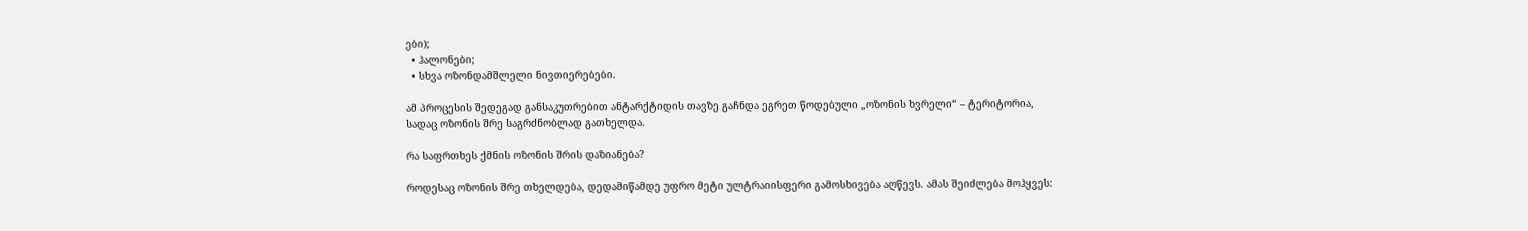ები);
  • ჰალონები;
  • სხვა ოზონდამშლელი ნივთიერებები.

ამ პროცესის შედეგად განსაკუთრებით ანტარქტიდის თავზე გაჩნდა ეგრეთ წოდებული „ოზონის ხვრელი“ – ტერიტორია, სადაც ოზონის შრე საგრძნობლად გათხელდა.

რა საფრთხეს ქმნის ოზონის შრის დაზიანება?

როდესაც ოზონის შრე თხელდება, დედამიწამდე უფრო მეტი ულტრაიისფერი გამოსხივება აღწევს. ამას შეიძლება მოჰყვეს: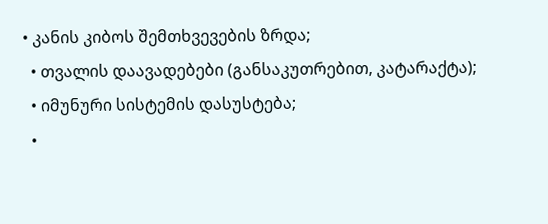• კანის კიბოს შემთხვევების ზრდა;
  • თვალის დაავადებები (განსაკუთრებით, კატარაქტა);
  • იმუნური სისტემის დასუსტება;
  •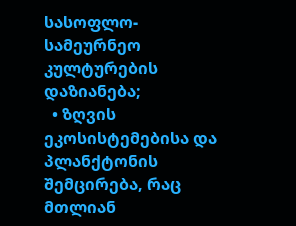სასოფლო-სამეურნეო კულტურების დაზიანება;
  • ზღვის ეკოსისტემებისა და პლანქტონის შემცირება, რაც მთლიან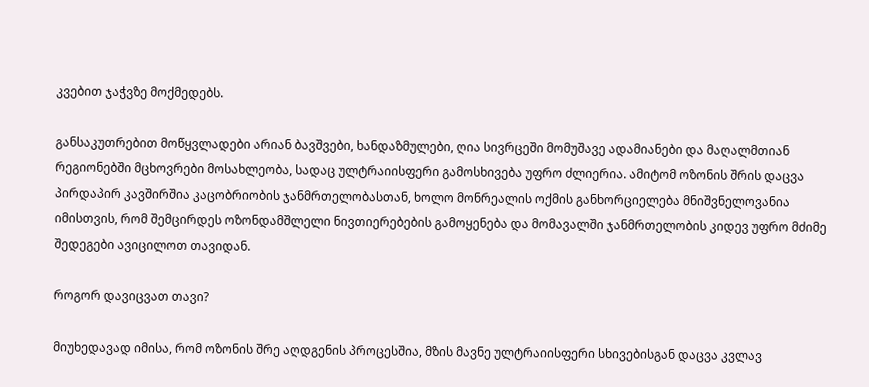კვებით ჯაჭვზე მოქმედებს.

განსაკუთრებით მოწყვლადები არიან ბავშვები, ხანდაზმულები, ღია სივრცეში მომუშავე ადამიანები და მაღალმთიან რეგიონებში მცხოვრები მოსახლეობა, სადაც ულტრაიისფერი გამოსხივება უფრო ძლიერია. ამიტომ ოზონის შრის დაცვა პირდაპირ კავშირშია კაცობრიობის ჯანმრთელობასთან, ხოლო მონრეალის ოქმის განხორციელება მნიშვნელოვანია იმისთვის, რომ შემცირდეს ოზონდამშლელი ნივთიერებების გამოყენება და მომავალში ჯანმრთელობის კიდევ უფრო მძიმე შედეგები ავიცილოთ თავიდან.

როგორ დავიცვათ თავი?

მიუხედავად იმისა, რომ ოზონის შრე აღდგენის პროცესშია, მზის მავნე ულტრაიისფერი სხივებისგან დაცვა კვლავ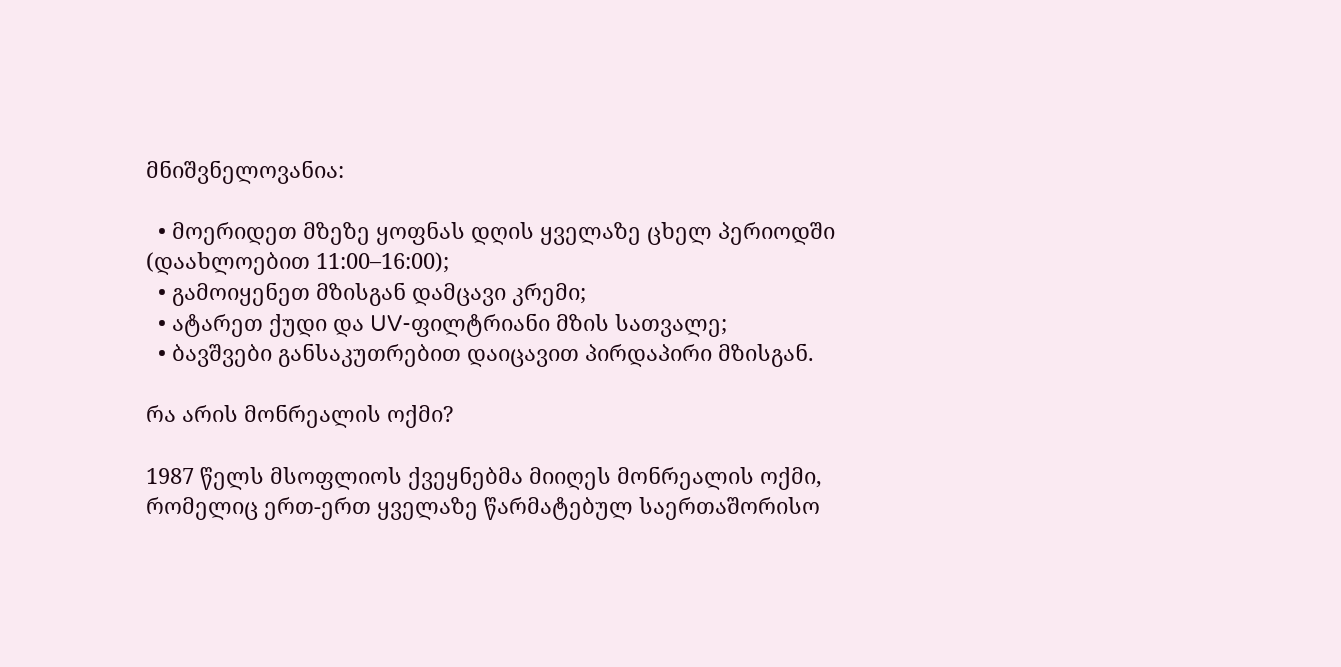მნიშვნელოვანია:

  • მოერიდეთ მზეზე ყოფნას დღის ყველაზე ცხელ პერიოდში (დაახლოებით 11:00–16:00);
  • გამოიყენეთ მზისგან დამცავი კრემი;
  • ატარეთ ქუდი და UV-ფილტრიანი მზის სათვალე;
  • ბავშვები განსაკუთრებით დაიცავით პირდაპირი მზისგან.

რა არის მონრეალის ოქმი?

1987 წელს მსოფლიოს ქვეყნებმა მიიღეს მონრეალის ოქმი, რომელიც ერთ-ერთ ყველაზე წარმატებულ საერთაშორისო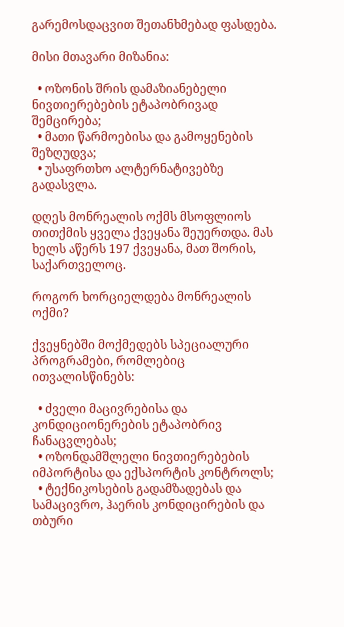გარემოსდაცვით შეთანხმებად ფასდება.

მისი მთავარი მიზანია:

  • ოზონის შრის დამაზიანებელი ნივთიერებების ეტაპობრივად შემცირება;
  • მათი წარმოებისა და გამოყენების შეზღუდვა;
  • უსაფრთხო ალტერნატივებზე გადასვლა.

დღეს მონრეალის ოქმს მსოფლიოს თითქმის ყველა ქვეყანა შეუერთდა. მას ხელს აწერს 197 ქვეყანა, მათ შორის, საქართველოც.

როგორ ხორციელდება მონრეალის ოქმი?

ქვეყნებში მოქმედებს სპეციალური პროგრამები, რომლებიც ითვალისწინებს:

  • ძველი მაცივრებისა და კონდიციონერების ეტაპობრივ ჩანაცვლებას;
  • ოზონდამშლელი ნივთიერებების იმპორტისა და ექსპორტის კონტროლს;
  • ტექნიკოსების გადამზადებას და სამაცივრო, ჰაერის კონდიცირების და თბური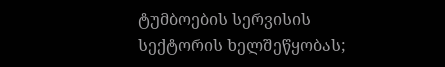ტუმბოების სერვისის სექტორის ხელშეწყობას;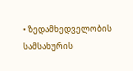• ზედამხედველობის სამსახურის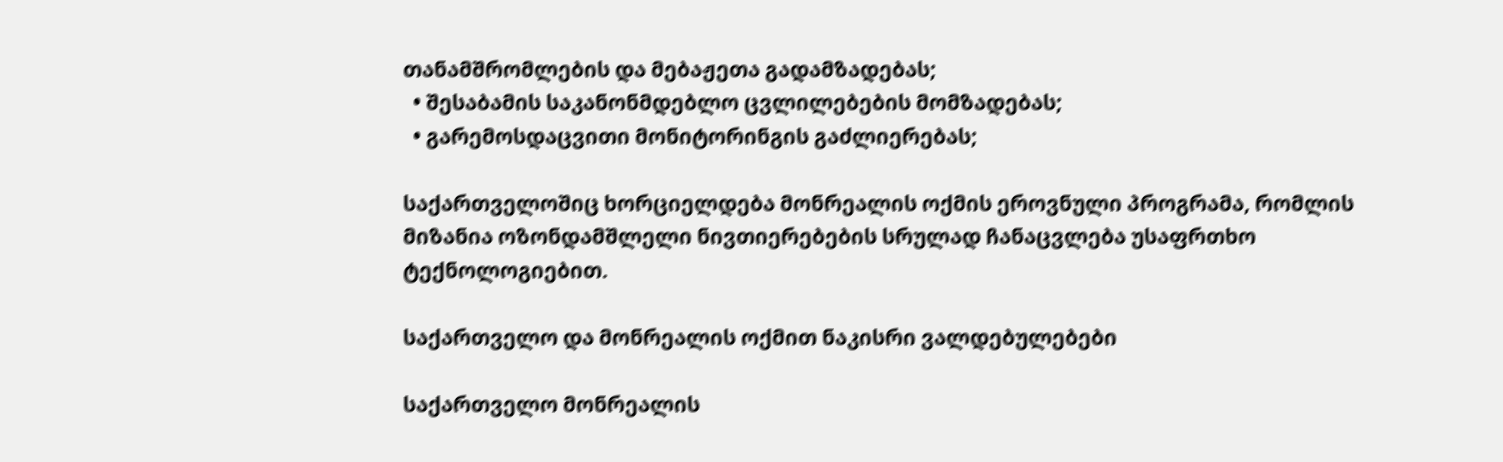თანამშრომლების და მებაჟეთა გადამზადებას;
  • შესაბამის საკანონმდებლო ცვლილებების მომზადებას;
  • გარემოსდაცვითი მონიტორინგის გაძლიერებას;

საქართველოშიც ხორციელდება მონრეალის ოქმის ეროვნული პროგრამა, რომლის მიზანია ოზონდამშლელი ნივთიერებების სრულად ჩანაცვლება უსაფრთხო ტექნოლოგიებით.

საქართველო და მონრეალის ოქმით ნაკისრი ვალდებულებები

საქართველო მონრეალის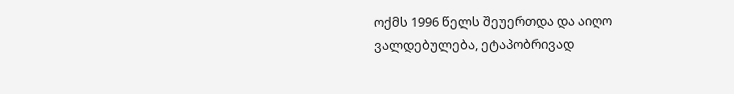ოქმს 1996 წელს შეუერთდა და აიღო ვალდებულება, ეტაპობრივად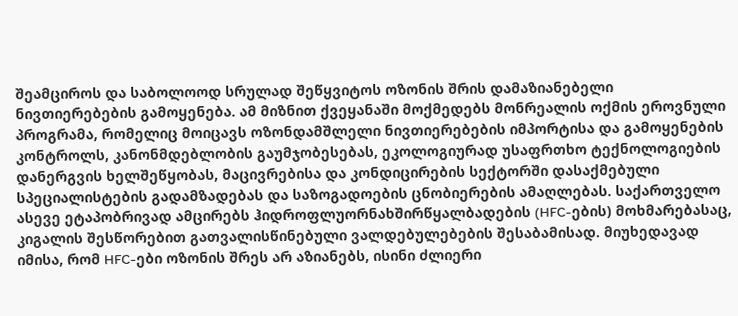შეამციროს და საბოლოოდ სრულად შეწყვიტოს ოზონის შრის დამაზიანებელი ნივთიერებების გამოყენება. ამ მიზნით ქვეყანაში მოქმედებს მონრეალის ოქმის ეროვნული პროგრამა, რომელიც მოიცავს ოზონდამშლელი ნივთიერებების იმპორტისა და გამოყენების კონტროლს, კანონმდებლობის გაუმჯობესებას, ეკოლოგიურად უსაფრთხო ტექნოლოგიების დანერგვის ხელშეწყობას, მაცივრებისა და კონდიცირების სექტორში დასაქმებული სპეციალისტების გადამზადებას და საზოგადოების ცნობიერების ამაღლებას. საქართველო ასევე ეტაპობრივად ამცირებს ჰიდროფლუორნახშირწყალბადების (HFC-ების) მოხმარებასაც, კიგალის შესწორებით გათვალისწინებული ვალდებულებების შესაბამისად. მიუხედავად იმისა, რომ HFC-ები ოზონის შრეს არ აზიანებს, ისინი ძლიერი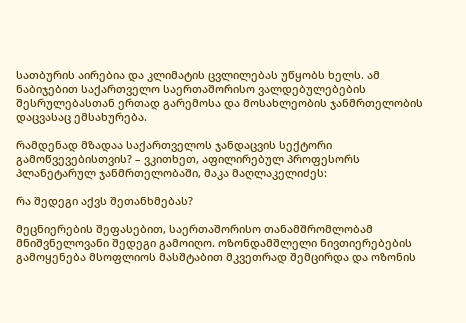სათბურის აირებია და კლიმატის ცვლილებას უწყობს ხელს. ამ ნაბიჯებით საქართველო საერთაშორისო ვალდებულებების შესრულებასთან ერთად გარემოსა და მოსახლეობის ჯანმრთელობის დაცვასაც ემსახურება.

რამდენად მზადაა საქართველოს ჯანდაცვის სექტორი გამოწვევებისთვის? – ვკითხეთ, აფილირებულ პროფესორს პლანეტარულ ჯანმრთელობაში, მაკა მაღლაკელიძეს:

რა შედეგი აქვს შეთანხმებას?

მეცნიერების შეფასებით, საერთაშორისო თანამშრომლობამ მნიშვნელოვანი შედეგი გამოიღო. ოზონდამშლელი ნივთიერებების გამოყენება მსოფლიოს მასშტაბით მკვეთრად შემცირდა და ოზონის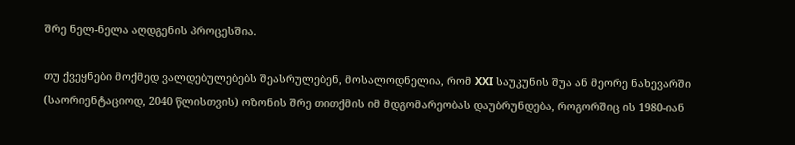შრე ნელ-ნელა აღდგენის პროცესშია.

თუ ქვეყნები მოქმედ ვალდებულებებს შეასრულებენ, მოსალოდნელია, რომ XXI საუკუნის შუა ან მეორე ნახევარში (საორიენტაციოდ, 2040 წლისთვის) ოზონის შრე თითქმის იმ მდგომარეობას დაუბრუნდება, როგორშიც ის 1980-იან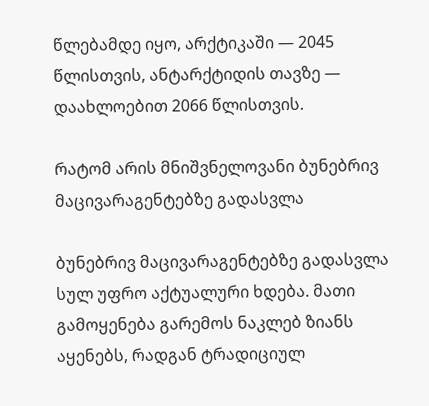წლებამდე იყო, არქტიკაში — 2045 წლისთვის, ანტარქტიდის თავზე — დაახლოებით 2066 წლისთვის.

რატომ არის მნიშვნელოვანი ბუნებრივ მაცივარაგენტებზე გადასვლა

ბუნებრივ მაცივარაგენტებზე გადასვლა სულ უფრო აქტუალური ხდება. მათი გამოყენება გარემოს ნაკლებ ზიანს აყენებს, რადგან ტრადიციულ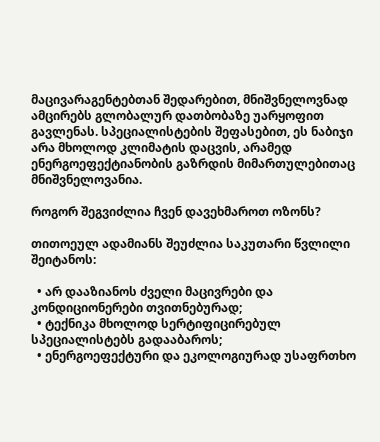მაცივარაგენტებთან შედარებით, მნიშვნელოვნად ამცირებს გლობალურ დათბობაზე უარყოფით გავლენას. სპეციალისტების შეფასებით, ეს ნაბიჯი არა მხოლოდ კლიმატის დაცვის, არამედ ენერგოეფექტიანობის გაზრდის მიმართულებითაც მნიშვნელოვანია.

როგორ შეგვიძლია ჩვენ დავეხმაროთ ოზონს?

თითოეულ ადამიანს შეუძლია საკუთარი წვლილი შეიტანოს:

  • არ დააზიანოს ძველი მაცივრები და კონდიციონერები თვითნებურად;
  • ტექნიკა მხოლოდ სერტიფიცირებულ სპეციალისტებს გადააბაროს;
  • ენერგოეფექტური და ეკოლოგიურად უსაფრთხო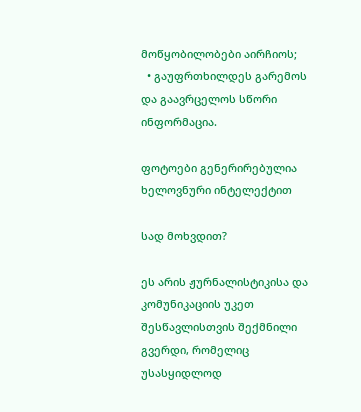მოწყობილობები აირჩიოს;
  • გაუფრთხილდეს გარემოს და გაავრცელოს სწორი ინფორმაცია.

ფოტოები გენერირებულია ხელოვნური ინტელექტით

სად მოხვდით?

ეს არის ჟურნალისტიკისა და კომუნიკაციის უკეთ შესწავლისთვის შექმნილი გვერდი, რომელიც უსასყიდლოდ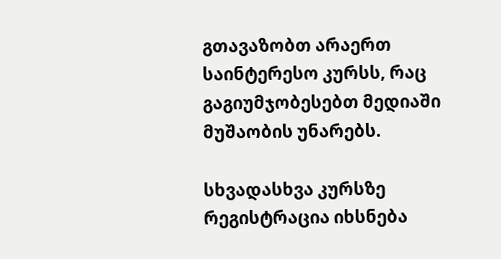გთავაზობთ არაერთ საინტერესო კურსს, რაც გაგიუმჯობესებთ მედიაში მუშაობის უნარებს.

სხვადასხვა კურსზე რეგისტრაცია იხსნება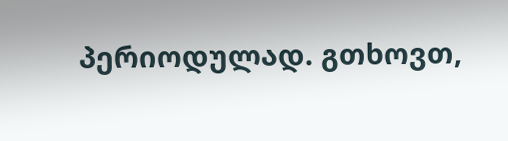პერიოდულად. გთხოვთ,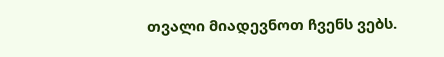თვალი მიადევნოთ ჩვენს ვებს.